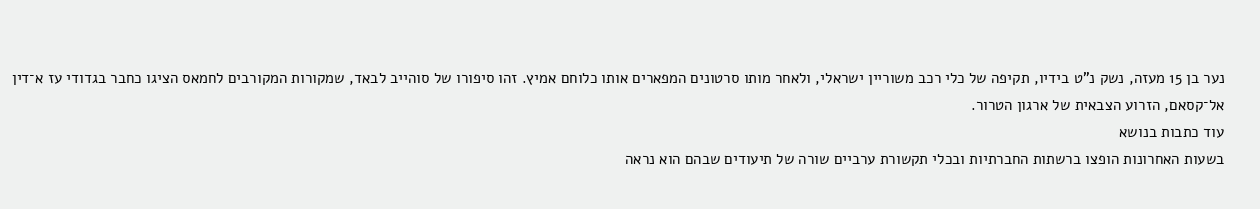נער בן 15 מעזה, נשק נ"ט בידיו, תקיפה של כלי רכב משוריין ישראלי, ולאחר מותו סרטונים המפארים אותו כלוחם אמיץ. זהו סיפורו של סוהייב לבאד, שמקורות המקורבים לחמאס הציגו כחבר בגדודי עז א־דין אל־קסאם, הזרוע הצבאית של ארגון הטרור.
עוד כתבות בנושא
בשעות האחרונות הופצו ברשתות החברתיות ובכלי תקשורת ערביים שורה של תיעודים שבהם הוא נראה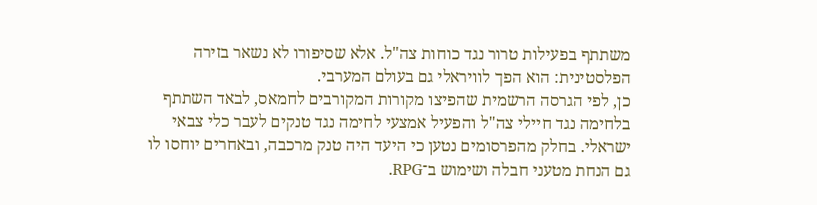משתתף בפעילות טרור נגד כוחות צה"ל. אלא שסיפורו לא נשאר בזירה הפלסטינית: הוא הפך לוויראלי גם בעולם המערבי.
כן, לפי הגרסה הרשמית שהפיצו מקורות המקורבים לחמאס, לבאד השתתף בלחימה נגד חיילי צה"ל והפעיל אמצעי לחימה נגד טנקים לעבר כלי צבאי ישראלי. בחלק מהפרסומים נטען כי היעד היה טנק מרכבה, ובאחרים יוחסו לו גם הנחת מטעני חבלה ושימוש ב־RPG.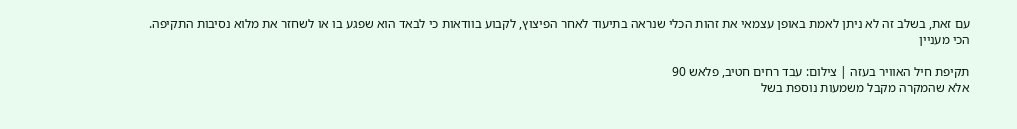עם זאת, בשלב זה לא ניתן לאמת באופן עצמאי את זהות הכלי שנראה בתיעוד לאחר הפיצוץ, לקבוע בוודאות כי לבאד הוא שפגע בו או לשחזר את מלוא נסיבות התקיפה.
הכי מעניין

תקיפת חיל האוויר בעזה | צילום: עבד רחים חטיב, פלאש 90
אלא שהמקרה מקבל משמעות נוספת בשל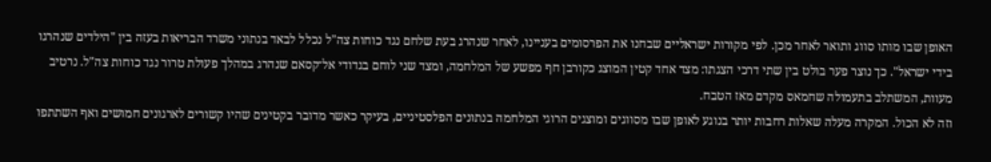האופן שבו מותו סווג ותואר לאחר מכן. לפי מקורות ישראליים שבחנו את הפרסומים בעניינו, לאחר שנהרג בעת שלחם נגד כוחות צה"ל נכלל לבאד בנתוני משרד הבריאות בעזה בין "הילדים שנהרגו בידי ישראל". כך נוצר פער בולט בין שתי דרכי הצגתו: מצד אחד קטין המוצג כקורבן חף מפשע של המלחמה, ומצד שני לוחם בגדודי אל־קסאם שנהרג במהלך פעולת טרור נגד כוחות צה"ל. נרטיב מעוות, המשתלב בתעמולה שחמאס מקדם מאז הטבח.
וזה לא הכול. המקרה מעלה שאלות רחבות יותר בנוגע לאופן שבו מסווגים ומוצגים הרוגי המלחמה בנתונים הפלסטיניים, בעיקר כאשר מדובר בקטינים שהיו קשורים לארגונים חמושים ואף השתתפו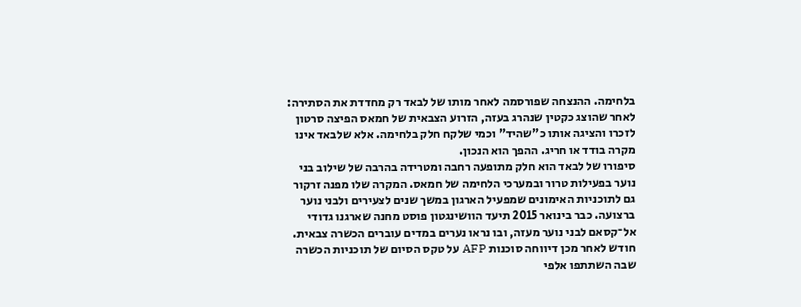בלחימה. ההנצחה שפורסמה לאחר מותו של לבאד רק מחדדת את הסתירה: לאחר שהוצג כקטין שנהרג בעזה, הזרוע הצבאית של חמאס הפיצה סרטון לזכרו והציגה אותו כ"שהיד" וכמי שלקח חלק בלחימה. אלא שלבאד אינו מקרה בודד או חריג. ההפך הוא הנכון.
סיפורו של לבאד הוא חלק מתופעה רחבה ומטרידה בהרבה של שילוב בני נוער בפעילות טרור ובמערכי הלחימה של חמאס. המקרה שלו מפנה זרקור גם לתוכניות האימונים שמפעיל הארגון במשך שנים לצעירים ולבני נוער ברצועה. כבר בינואר 2015 תיעד הוושינגטון פוסט מחנה שארגנו גדודי אל־קסאם לבני נוער מעזה, ובו נראו נערים במדים עוברים הכשרה צבאית. חודש לאחר מכן דיווחה סוכנות AFP על טקס הסיום של תוכניות הכשרה שבה השתתפו אלפי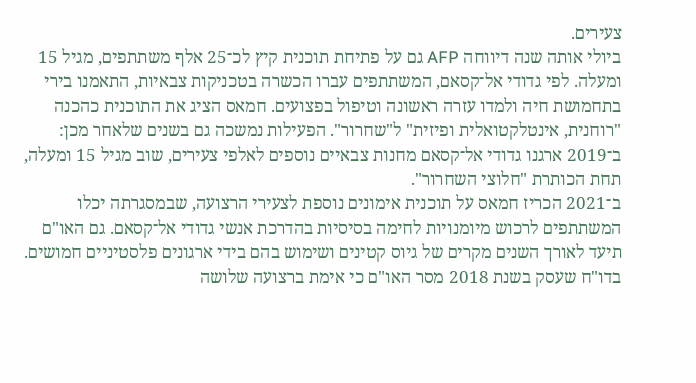צעירים.
ביולי אותה שנה דיווחה AFP גם על פתיחת תוכנית קיץ לכ־25 אלף משתתפים, מגיל 15 ומעלה. לפי גדודי אל־קסאם, המשתתפים עברו הכשרה בטכניקות צבאיות, התאמנו בירי בתחמושת חיה ולמדו עזרה ראשונה וטיפול בפצועים. חמאס הציג את התוכנית כהכנה "רוחנית, אינטלקטואלית ופיזית" ל"שחרור". הפעילות נמשכה גם בשנים שלאחר מכן: ב־2019 ארגנו גדודי אל־קסאם מחנות צבאיים נוספים לאלפי צעירים, שוב מגיל 15 ומעלה, תחת הכותרת "חלוצי השחרור".
ב־2021 הכריז חמאס על תוכנית אימונים נוספת לצעירי הרצועה, שבמסגרתה יכלו המשתתפים לרכוש מיומנויות לחימה בסיסיות בהדרכת אנשי גדודי אל־קסאם. גם האו"ם תיעד לאורך השנים מקרים של גיוס קטינים ושימוש בהם בידי ארגונים פלסטיניים חמושים. בדו"ח שעסק בשנת 2018 מסר האו"ם כי אימת ברצועה שלושה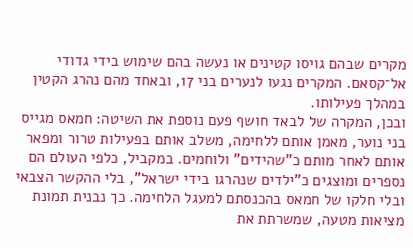מקרים שבהם גויסו קטינים או נעשה בהם שימוש בידי גדודי אל־קסאם. המקרים נגעו לנערים בני 17, ובאחד מהם נהרג הקטין במהלך פעילותו.
ובכן, המקרה של לבאד חושף פעם נוספת את השיטה: חמאס מגייס בני נוער, מאמן אותם ללחימה, משלב אותם בפעילות טרור ומפאר אותם לאחר מותם כ"שהידים" ולוחמים. במקביל, כלפי העולם הם נספרים ומוצגים כ"ילדים שנהרגו בידי ישראל", בלי ההקשר הצבאי ובלי חלקו של חמאס בהכנסתם למעגל הלחימה. כך נבנית תמונת מציאות מטעה, שמשרתת את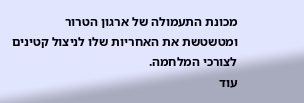מכונת התעמולה של ארגון הטרור ומטשטשת את האחריות שלו לניצול קטינים לצורכי המלחמה.
עוד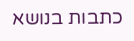כתבות בנושא